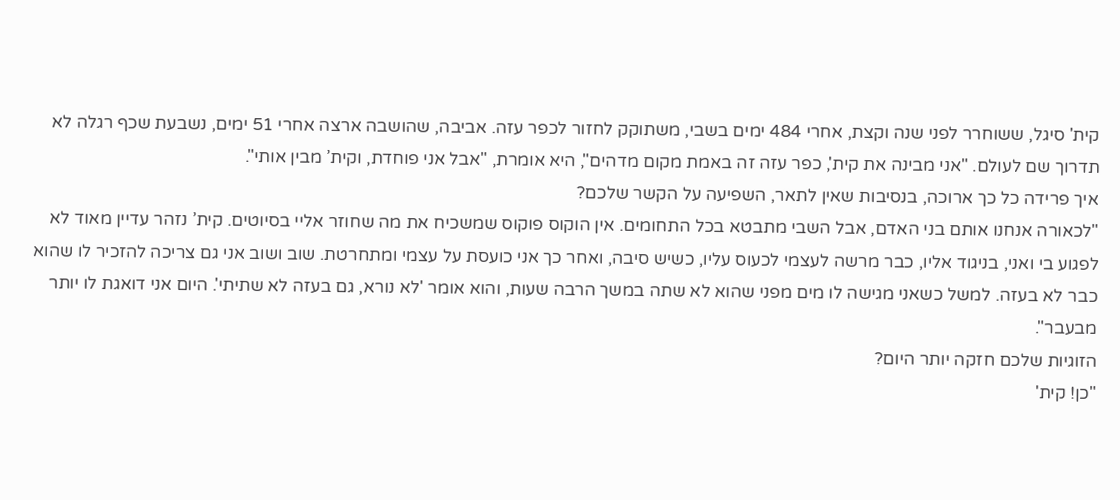קית' סיגל, ששוחרר לפני שנה וקצת, אחרי 484 ימים בשבי, משתוקק לחזור לכפר עזה. אביבה, שהושבה ארצה אחרי 51 ימים, נשבעת שכף רגלה לא תדרוך שם לעולם. "אני מבינה את קית', כפר עזה זה באמת מקום מדהים", היא אומרת, "אבל אני פוחדת, וקית’ מבין אותי".
איך פרידה כל כך ארוכה, בנסיבות שאין לתאר, השפיעה על הקשר שלכם?
"לכאורה אנחנו אותם בני האדם, אבל השבי מתבטא בכל התחומים. אין הוקוס פוקוס שמשכיח את מה שחוזר אליי בסיוטים. קית’ נזהר עדיין מאוד לא לפגוע בי ואני, בניגוד אליו, כבר מרשה לעצמי לכעוס עליו, כשיש סיבה, ואחר כך אני כועסת על עצמי ומתחרטת. שוב ושוב אני גם צריכה להזכיר לו שהוא כבר לא בעזה. למשל כשאני מגישה לו מים מפני שהוא לא שתה במשך הרבה שעות, והוא אומר 'לא נורא, גם בעזה לא שתיתי'. היום אני דואגת לו יותר מבעבר".
הזוגיות שלכם חזקה יותר היום?
"כן! קית'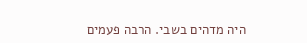היה מדהים בשבי. הרבה פעמים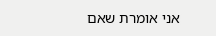אני אומרת שאם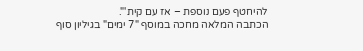להיחטף פעם נוספת – אז עם קית'".
הכתבה המלאה מחכה במוסף "7 ימים" בגיליון סוף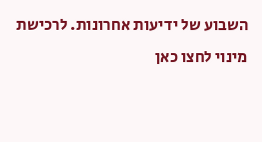השבוע של ידיעות אחרונות. לרכישת מינוי לחצו כאן